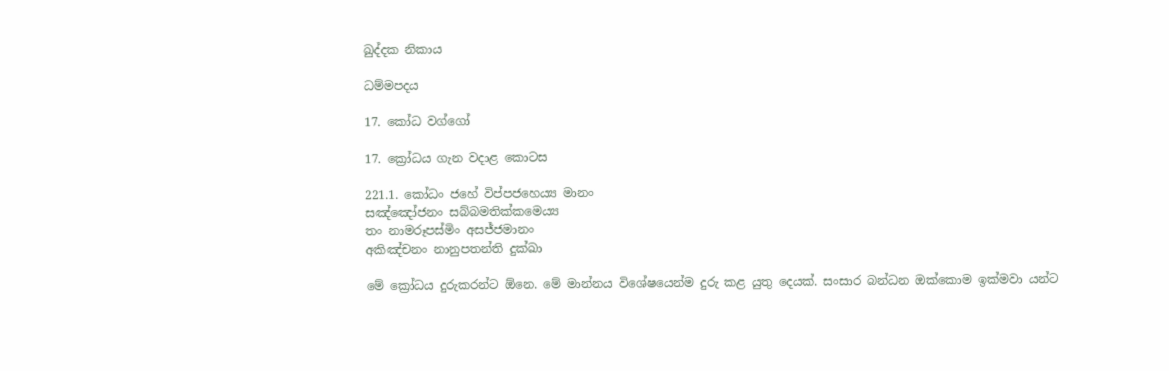ඛුද්දක නිකාය

ධම්මපදය

17. කෝධ වග්ගෝ

17. ක්‍රෝධය ගැන වදාළ කොටස

221.1. කෝධං ජහේ විප්පජහෙය්‍ය මානං
සඤ්ඤෝජනං සබ්බමතික්කමෙය්‍ය
තං නාමරූපස්මිං අසජ්ජමානං
අකිඤ්චනං නානුපතන්ති දුක්ඛා

මේ ක්‍රෝධය දුරුකරන්ට ඕනෙ. මේ මාන්නය විශේෂයෙන්ම දුරු කළ යුතු දෙයක්. සංසාර බන්ධන ඔක්කොම ඉක්මවා යන්ට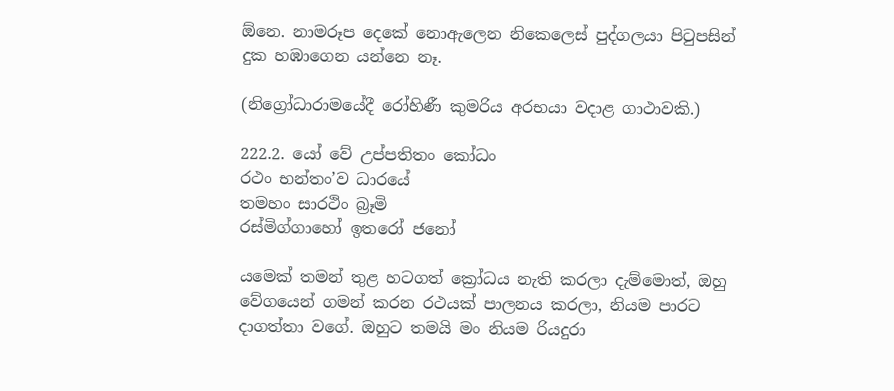ඕනෙ. නාමරූප දෙකේ නොඇලෙන නිකෙලෙස් පුද්ගලයා පිටුපසින් දුක හඹාගෙන යන්නෙ නෑ.

(නිග්‍රෝධාරාමයේදී රෝහිණී කුමරිය අරභයා වදාළ ගාථාවකි.)

222.2. යෝ වේ උප්පතිතං කෝධං
රථං භන්තං’ව ධාරයේ
තමහං සාරථිං බ්‍රෑමි
රස්මිග්ගාහෝ ඉතරෝ ජනෝ

යමෙක් තමන් තුළ හටගත් ක්‍රෝධය නැති කරලා දැම්මොත්, ඔහු වේගයෙන් ගමන් කරන රථයක් පාලනය කරලා, නියම පාරට දාගත්තා වගේ. ඔහුට තමයි මං නියම රියදුරා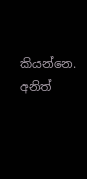කියන්නෙ. අනිත්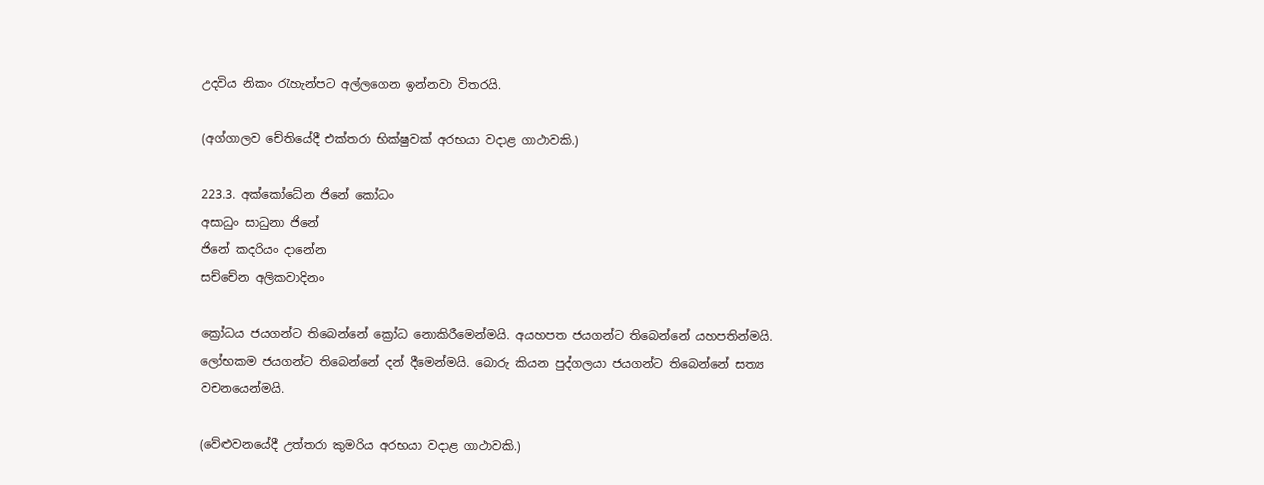උදවිය නිකං රැහැන්පට අල්ලගෙන ඉන්නවා විතරයි.

(අග්ගාලව චේතියේදී එක්තරා භික්ෂුවක් අරභයා වදාළ ගාථාවකි.)

223.3. අක්කෝධේන ජිනේ කෝධං
අසාධුං සාධුනා ජිනේ
ජිනේ කදරියං දානේන
සච්චේන අලිකවාදිනං

ක්‍රෝධය ජයගන්ට තිබෙන්නේ ක්‍රෝධ නොකිරීමෙන්මයි. අයහපත ජයගන්ට තිබෙන්නේ යහපතින්මයි. ලෝභකම ජයගන්ට තිබෙන්නේ දන් දීමෙන්මයි. බොරු කියන පුද්ගලයා ජයගන්ට තිබෙන්නේ සත්‍ය වචනයෙන්මයි.

(වේළුවනයේදී උත්තරා කුමරිය අරභයා වදාළ ගාථාවකි.)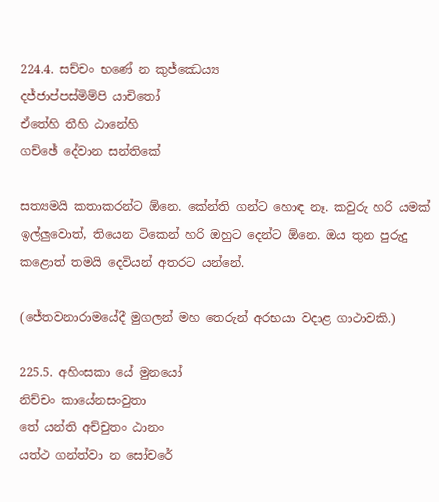224.4. සච්චං භණේ න කුජ්ඣෙය්‍ය
දජ්ජාප්පස්මිම්පි යාචිතෝ
ඒතේහි තීහි ඨානේහි
ගච්ඡේ දේවාන සන්තිකේ

සත්‍යමයි කතාකරන්ට ඕනෙ. කේන්ති ගන්ට හොඳ නෑ. කවුරු හරි යමක් ඉල්ලුවොත්, තියෙන ටිකෙන් හරි ඔහුට දෙන්ට ඕනෙ. ඔය තුන පුරුදු කළොත් තමයි දෙවියන් අතරට යන්නේ.

(ජේතවනාරාමයේදී මුගලන් මහ තෙරුන් අරභයා වදාළ ගාථාවකි.)

225.5. අහිංසකා යේ මුනයෝ
නිච්චං කායේනසංවුතා
තේ යන්ති අච්චුතං ඨානං
යත්ථ ගන්ත්වා න සෝචරේ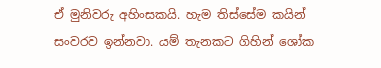ඒ මුනිවරු අහිංසකයි. හැම තිස්සේම කයින් සංවරව ඉන්නවා. යම් තැනකට ගිහින් ශෝක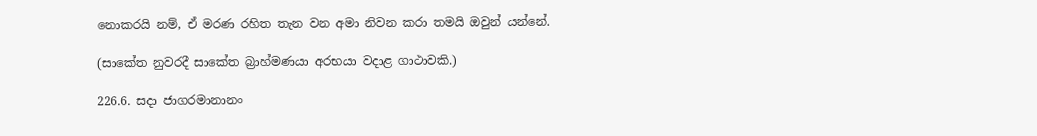නොකරයි නම්, ඒ මරණ රහිත තැන වන අමා නිවන කරා තමයි ඔවුන් යන්නේ.

(සාකේත නුවරදී සාකේත බ්‍රාහ්මණයා අරභයා වදාළ ගාථාවකි.)

226.6. සදා ජාගරමානානං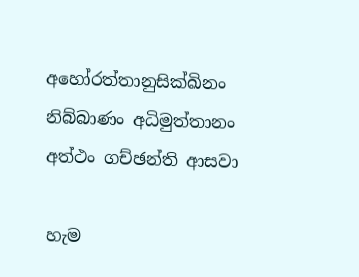අහෝරත්තානුසික්ඛිනං
නිබ්බාණං අධිමුත්තානං
අත්ථං ගච්ඡන්ති ආසවා

හැම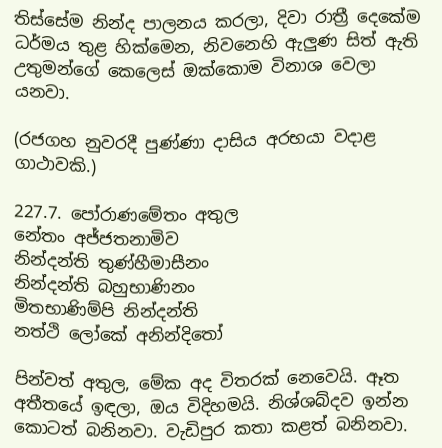තිස්සේම නින්ද පාලනය කරලා, දිවා රාත්‍රී දෙකේම ධර්මය තුළ හික්මෙන, නිවනෙහි ඇලුණ සිත් ඇති උතුමන්ගේ කෙලෙස් ඔක්කොම විනාශ වෙලා යනවා.

(රජගහ නුවරදී පුණ්ණා දාසිය අරභයා වදාළ ගාථාවකි.)

227.7. පෝරාණමේතං අතුල
නේතං අජ්ජතනාමිව
නින්දන්ති තුණ්හීමාසීනං
නින්දන්ති බහුභාණිනං
මිතභාණිම්පි නින්දන්ති
නත්ථි ලෝකේ අනින්දිතෝ

පින්වත් අතුල, මේක අද විතරක් නෙවෙයි. ඈත අතීතයේ ඉඳලා, ඔය විදිහමයි. නිශ්ශබ්දව ඉන්න කොටත් බනිනවා. වැඩිපුර කතා කළත් බනිනවා.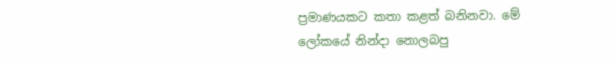ප්‍රමාණයකට කතා කළත් බනිනවා. මේ ලෝකයේ නින්දා නොලබපු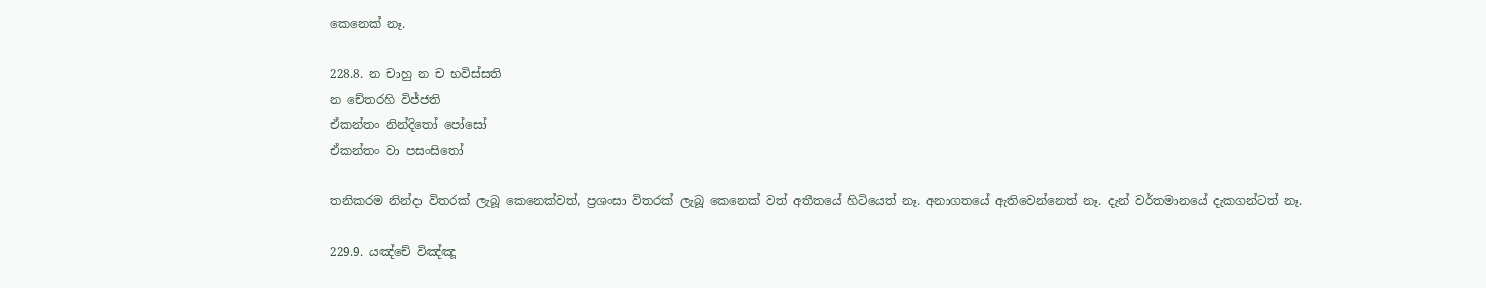කෙනෙක් නෑ.

228.8. න චාහු න ච භවිස්සති
න චේතරහි විජ්ජති
ඒකන්තං නින්දිතෝ පෝසෝ
ඒකන්තං වා පසංසිතෝ

තනිකරම නින්දා විතරක් ලැබූ කෙනෙක්වත්, ප්‍රශංසා විතරක් ලැබූ කෙනෙක් වත් අතීතයේ හිටියෙත් නෑ. අනාගතයේ ඇතිවෙන්නෙත් නෑ. දැන් වර්තමානයේ දැකගන්ටත් නෑ.

229.9. යඤ්චේ විඤ්ඤූ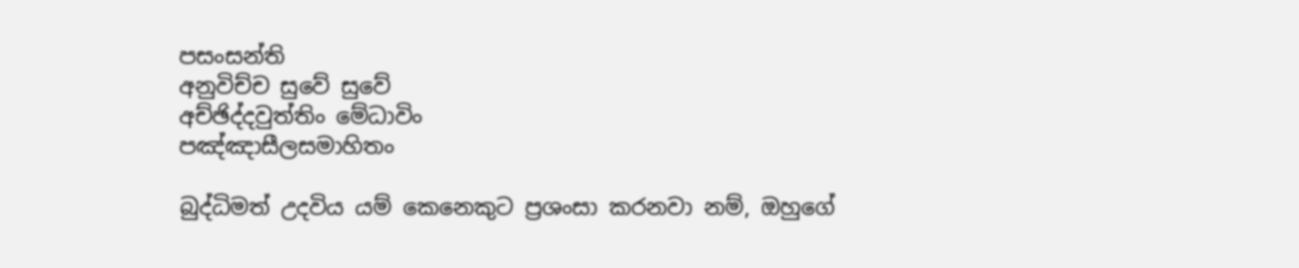පසංසන්ති
අනුවිච්ච සුවේ සුවේ
අච්ඡිද්දවුත්තිං මේධාවිං
පඤ්ඤාසීලසමාහිතං

බුද්ධිමත් උදවිය යම් කෙනෙකුට ප්‍රශංසා කරනවා නම්, ඔහුගේ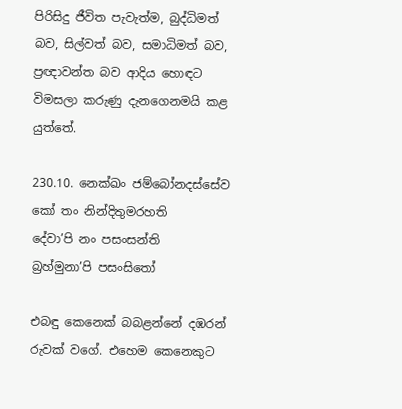පිරිසිදු ජීවිත පැවැත්ම, බුද්ධිමත් බව, සිල්වත් බව, සමාධිමත් බව, ප්‍රඥාවන්ත බව ආදිය හොඳට විමසලා කරුණු දැනගෙනමයි කළ යුත්තේ.

230.10. නෙක්ඛං ජම්බෝනදස්සේව
කෝ තං නින්දිතුමරහති
දේවා’පි නං පසංසන්ති
බ්‍රහ්මුනා’පි පසංසිතෝ

එබඳු කෙනෙක් බබළන්නේ දඹරන් රුවක් වගේ. එහෙම කෙනෙකුට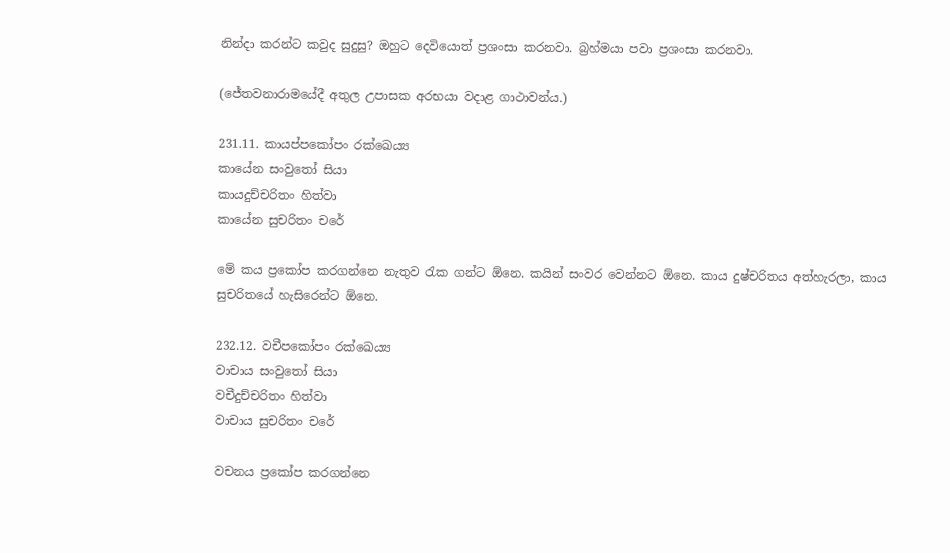නින්දා කරන්ට කවුද සුදුසු? ඔහුට දෙවියොත් ප්‍රශංසා කරනවා. බ්‍රහ්මයා පවා ප්‍රශංසා කරනවා.

(ජේතවනාරාමයේදී අතුල උපාසක අරභයා වදාළ ගාථාවන්ය.)

231.11. කායප්පකෝපං රක්ඛෙය්‍ය
කායේන සංවුතෝ සියා
කායදුච්චරිතං හිත්වා
කායේන සුචරිතං චරේ

මේ කය ප්‍රකෝප කරගන්නෙ නැතුව රැක ගන්ට ඕනෙ. කයින් සංවර වෙන්නට ඕනෙ. කාය දුෂ්චරිතය අත්හැරලා, කාය සුචරිතයේ හැසිරෙන්ට ඕනෙ.

232.12. වචීපකෝපං රක්ඛෙය්‍ය
වාචාය සංවුතෝ සියා
වචීදුච්චරිතං හිත්වා
වාචාය සුචරිතං චරේ

වචනය ප්‍රකෝප කරගන්නෙ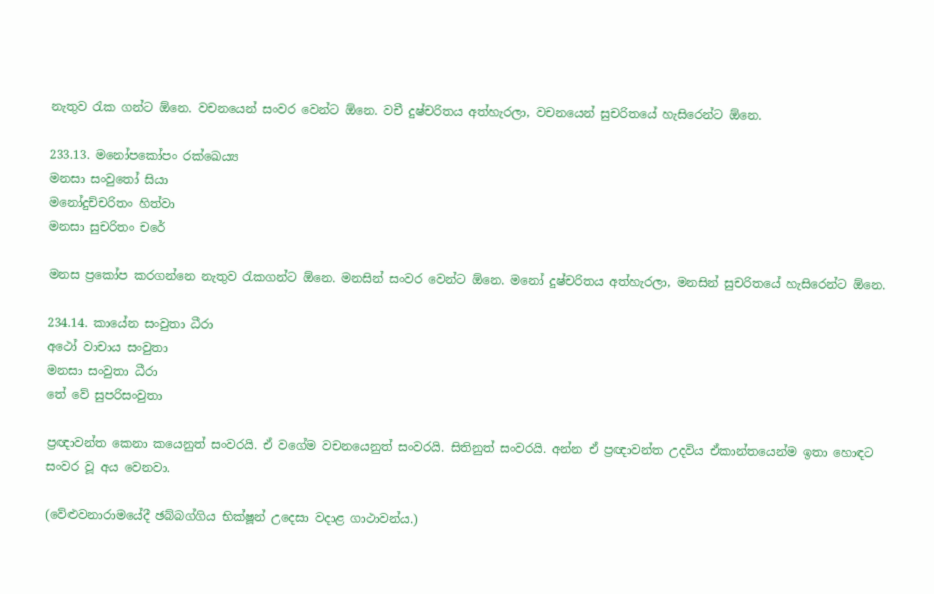නැතුව රැක ගන්ට ඕනෙ. වචනයෙන් සංවර වෙන්ට ඕනෙ. වචී දුෂ්චරිතය අත්හැරලා, වචනයෙන් සුචරිතයේ හැසිරෙන්ට ඕනෙ.

233.13. මනෝපකෝපං රක්ඛෙය්‍ය
මනසා සංවුතෝ සියා
මනෝදුච්චරිතං හිත්වා
මනසා සුචරිතං චරේ

මනස ප්‍රකෝප කරගන්නෙ නැතුව රැකගන්ට ඕනෙ. මනසින් සංවර වෙන්ට ඕනෙ. මනෝ දුෂ්චරිතය අත්හැරලා, මනසින් සුචරිතයේ හැසිරෙන්ට ඕනෙ.

234.14. කායේන සංවුතා ධීරා
අථෝ වාචාය සංවුතා
මනසා සංවුතා ධීරා
තේ වේ සුපරිසංවුතා

ප්‍රඥාවන්ත කෙනා කයෙනුත් සංවරයි. ඒ වගේම වචනයෙනුත් සංවරයි. සිතිනුත් සංවරයි. අන්න ඒ ප්‍රඥාවන්ත උදවිය ඒකාන්තයෙන්ම ඉතා හොඳට සංවර වූ අය වෙනවා.

(වේළුවනාරාමයේදී ඡබ්බග්ගිය භික්ෂූන් උදෙසා වදාළ ගාථාවන්ය.)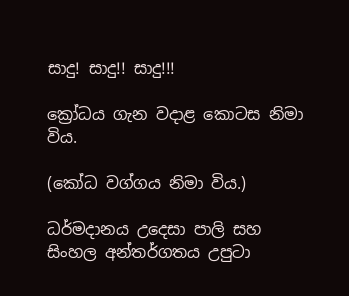සාදු! සාදු!! සාදු!!!

ක්‍රෝධය ගැන වදාළ කොටස නිමා විය.

(කෝධ වග්ගය නිමා විය.)

ධර්මදානය උදෙසා පාලි සහ සිංහල අන්තර්ගතය උපුටා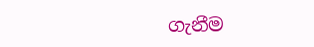ගැනීම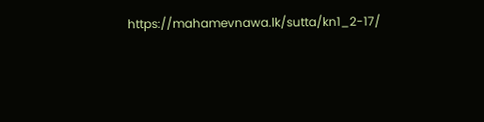https://mahamevnawa.lk/sutta/kn1_2-17/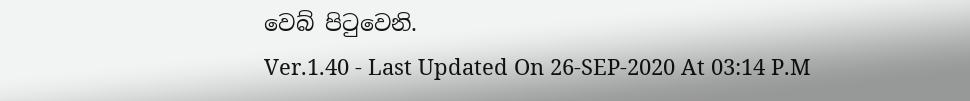වෙබ් පිටුවෙනි.
Ver.1.40 - Last Updated On 26-SEP-2020 At 03:14 P.M